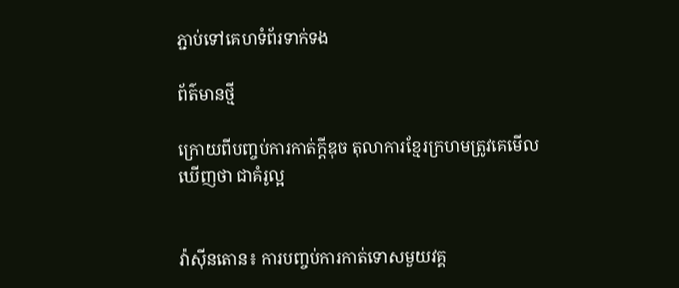ភ្ជាប់ទៅគេហទំព័រទាក់ទង

ព័ត៌មានថ្មី

ក្រោយពីបញ្ចប់ការកាត់ក្តីឌុច តុលាការខ្មែរក្រហមត្រូវគេមើលឃើញថា ជាគំរូល្អ


វ៉ាស៊ីនតោន៖ ការបញ្ចប់ការកាត់ទោសមួយវគ្គ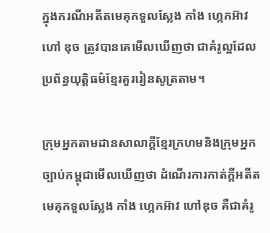ក្នុងករណីអតីតមេគុកទួលស្លែង កាំង ហ្កេកអ៊ាវ ហៅ ឌុច ត្រូវបានគេមើលឃើញថា ជាគំរូល្អដែលប្រព័ន្ធយុត្តិធម៌ខ្មែរគួររៀនសូត្រតាម។

ក្រុមអ្នកតាមដានសាលាក្តីខ្មែរក្រហមនិងក្រុមអ្នកច្បាប់កម្ពុជាមើលឃើញថា ដំណើរការកាត់ក្តីអតីតមេគុកទួលស្លែង កាំង ហ្កេកអ៊ាវ ហៅឌុច គឺជាគំរូ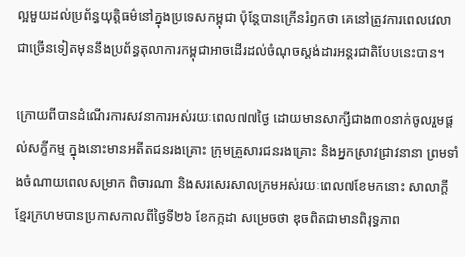ល្អមួយដល់ប្រព័ន្ធយុត្តិធម៌នៅក្នុងប្រទេសកម្ពុជា ប៉ុន្តែបានក្រើនរំឭកថា គេនៅត្រូវការពេលវេលាជាច្រើនទៀតមុននឹងប្រព័ន្ធតុលាការកម្ពុជាអាចដើរដល់ចំណុចស្តង់ដារអន្តរជាតិបែបនេះបាន។

ក្រោយពីបានដំណើរការសវនាការអស់រយៈពេល៧៧ថ្ងៃ ដោយមានសាក្សីជាង៣០នាក់ចូលរួមផ្តល់សក្ខីកម្ម ក្នុងនោះមានអតីតជនរងគ្រោះ ក្រុមគ្រួសារជនរងគ្រោះ និងអ្នកស្រាវជ្រាវនានា ព្រមទាំងចំណាយពេលសម្រាក ពិចារណា និងសរសេរសាលក្រមអស់រយៈពេល៧ខែមកនោះ សាលាក្តីខ្មែរក្រហមបានប្រកាសកាលពីថ្ងៃទី២៦ ខែកក្កដា សម្រេចថា ឌុចពិតជាមានពិរុទ្ធភាព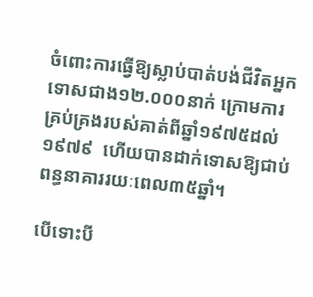ចំពោះការធ្វើឱ្យស្លាប់បាត់បង់ជីវិតអ្នកទោសជាង១២.០០០នាក់ ក្រោមការគ្រប់គ្រងរបស់គាត់ពីឆ្នាំ១៩៧៥ដល់១៩៧៩  ហើយបានដាក់ទោសឱ្យជាប់ពន្ធនាគាររយៈពេល៣៥ឆ្នាំ។

បើទោះបី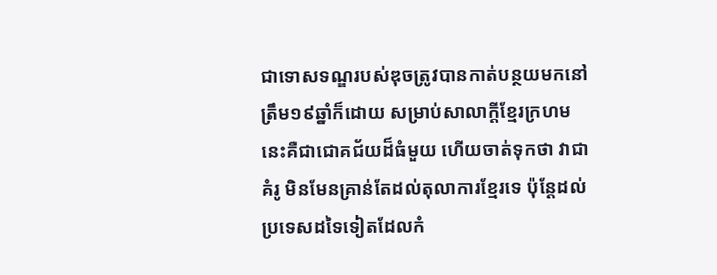ជាទោសទណ្ឌរបស់ឌុចត្រូវបានកាត់បន្ថយមកនៅត្រឹម១៩ឆ្នាំក៏ដោយ សម្រាប់សាលាក្តីខ្មែរក្រហមនេះគឺជាជោគជ័យដ៏ធំមួយ ហើយចាត់ទុកថា វាជាគំរូ មិនមែនគ្រាន់តែដល់តុលាការខ្មែរទេ ប៉ុន្តែដល់ប្រទេសដទៃទៀតដែលកំ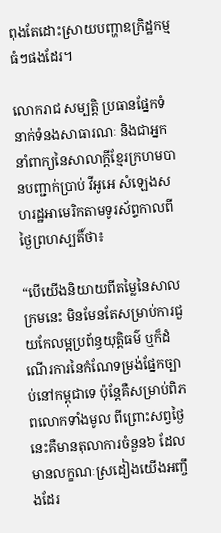ពុងតែដោះស្រាយបញ្ហាឧក្រិដ្ឋកម្មធំៗផងដែរ។

លោករាជ សម្បត្តិ ប្រធានផ្នែកទំនាក់ទំនងសាធារណៈ និងជាអ្នកនាំពាក្យនៃសាលាក្តីខ្មែរក្រហមបានបញ្ជាក់ប្រាប់ វីអូអេ សំឡេងសហរដ្ឋអាមេរិកតាមទូរស័ព្ទកាលពីថ្ងៃព្រហស្បតិ៍ថា៖

“បើយើងនិយាយពីតម្លៃនៃសាលក្រមនេះ មិនមែនតែសម្រាប់ការជួយកែលម្អប្រព័ន្ធយុត្តិធម៌ ឬក៏ដំណើរការនៃកំណែទម្រង់ផ្នែកច្បាប់នៅកម្ពុជាទេ ប៉ុន្តែគឺសម្រាប់ពិភពលោកទាំងមូល ពីព្រោះសព្វថ្ងៃនេះគឺមានតុលាការចំនួន៦ ដែលមានលក្ខណៈស្រដៀងយើងអញ្ចឹងដែរ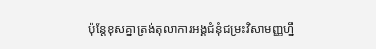ប៉ុន្តែខុសគ្នាត្រង់តុលាការអង្គជំនុំជម្រះវិសាមញ្ញហ្នឹ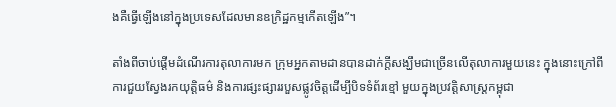ងគឺធ្វើឡើងនៅក្នុងប្រទេសដែលមានឧក្រិដ្ឋកម្មកើតឡើង”។

តាំងពីចាប់ផ្តើមដំណើរការតុលាការមក ក្រុមអ្នកតាមដានបានដាក់ក្តីសង្ឃឹមជាច្រើនលើតុលាការមួយនេះ ក្នុងនោះក្រៅពីការជួយស្វែងរកយុត្តិធម៌ និងការផ្សះផ្សាររបួសផ្លូវចិត្តដើម្បីបិទទំព័រខ្មៅ មួយក្នុងប្រវត្តិសាស្រ្តកម្ពុជា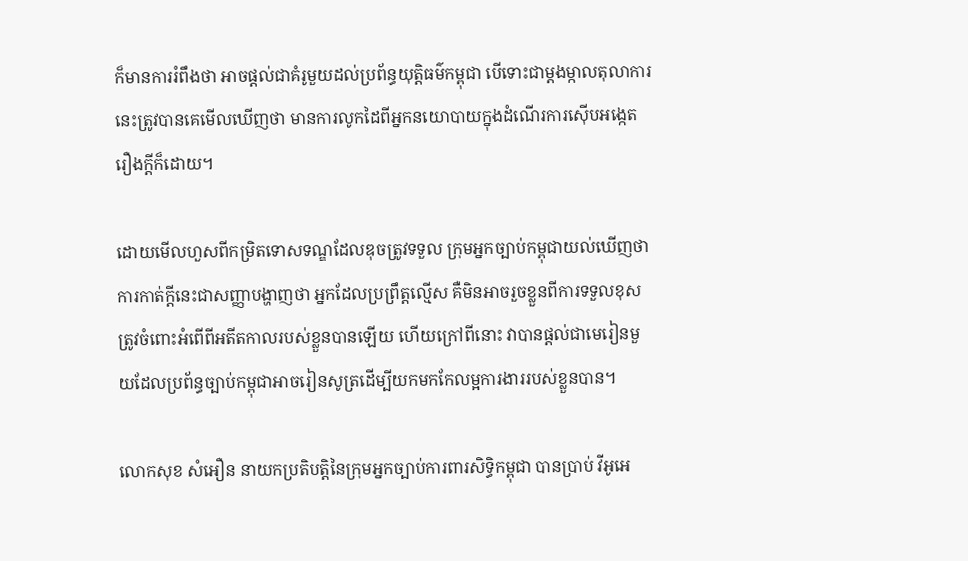ក៏មានការរំពឹងថា អាចផ្តល់ជាគំរូមួយដល់ប្រព័ន្ធយុត្តិធម៌កម្ពុជា បើទោះជាម្តងម្កាលតុលាការនេះត្រូវបានគេមើលឃើញថា មានការលូកដៃពីអ្នកនយោបាយក្នុងដំណើរការស៊ើបអង្កេតរឿងក្តីក៏ដោយ។

ដោយមើលហួសពីកម្រិតទោសទណ្ឌដែលឌុចត្រូវទទួល ក្រុមអ្នកច្បាប់កម្ពុជាយល់ឃើញថា ការកាត់ក្តីនេះជាសញ្ញាបង្ហាញថា អ្នកដែលប្រព្រឹត្តល្មើស គឺមិនអាចរួចខ្លួនពីការទទួលខុសត្រូវចំពោះអំពើពីអតីតកាលរបស់ខ្លួនបានឡើយ ហើយក្រៅពីនោះ វាបានផ្តល់ជាមេរៀនមួយដែលប្រព័ន្ធច្បាប់កម្ពុជាអាចរៀនសូត្រដើម្បីយកមកកែលម្អការងាររបស់ខ្លួនបាន។

លោកសុខ សំអឿន នាយកប្រតិបត្តិនៃក្រុមអ្នកច្បាប់ការពារសិទ្ធិកម្ពុជា បានប្រាប់ វីអូអេ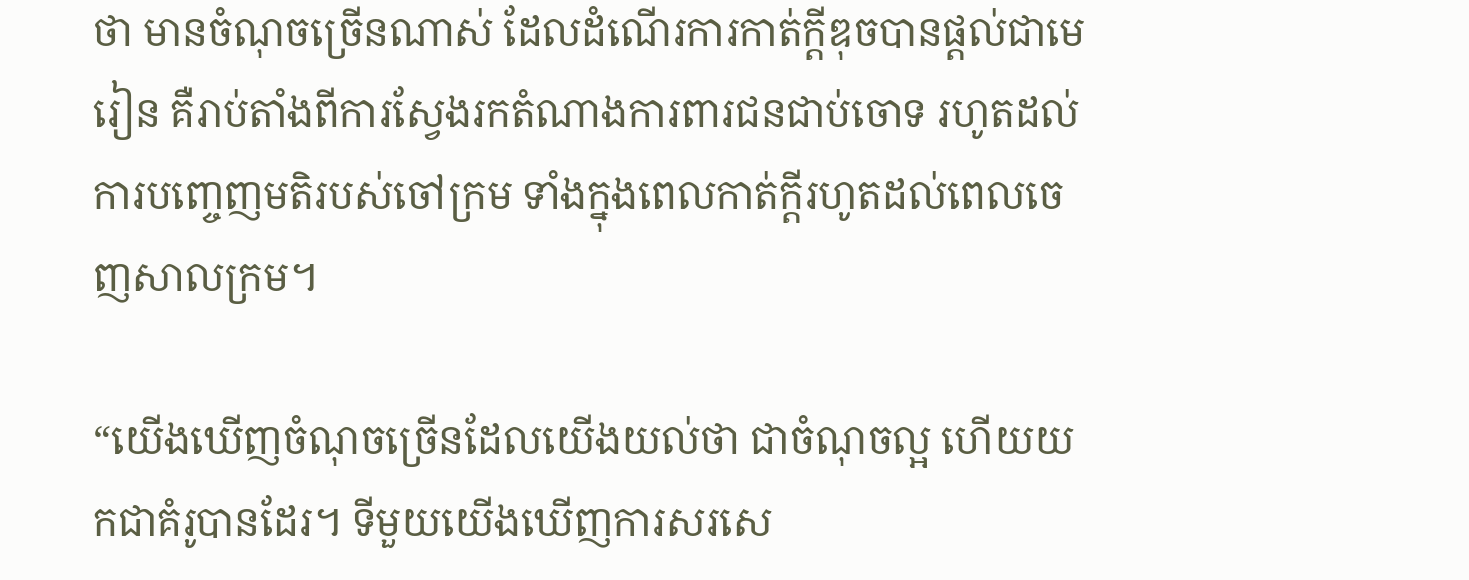ថា មានចំណុចច្រើនណាស់ ដែលដំណើរការកាត់ក្តីឌុចបានផ្តល់ជាមេរៀន គឺរាប់តាំងពីការស្វែងរកតំណាងការពារជនជាប់ចោទ រហូតដល់ការបញ្ចេញមតិរបស់ចៅក្រម ទាំងក្នុងពេលកាត់ក្តីរហូតដល់ពេលចេញសាលក្រម។

“យើងឃើញចំណុចច្រើនដែលយើងយល់ថា ជាចំណុចល្អ ហើយយកជាគំរូបានដែរ។ ទីមួយយើងឃើញការសរសេ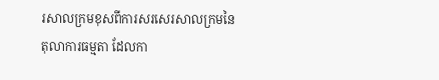រសាលក្រមខុសពីការសរសេរសាលក្រមនៃតុលាការធម្មតា ដែលកា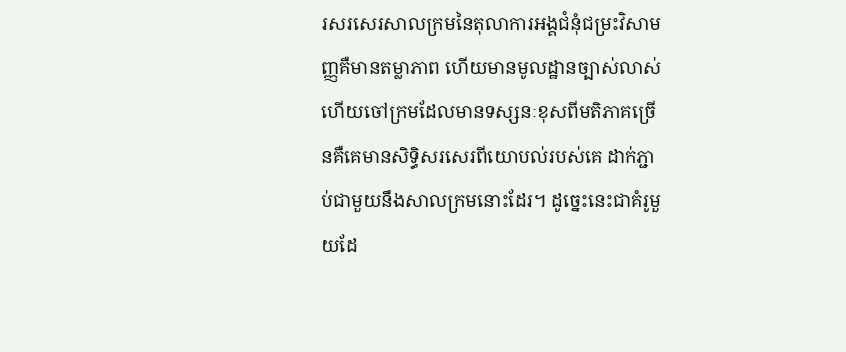រសរសេរសាលក្រមនៃតុលាការអង្គជំនុំជម្រះវិសាមញ្ញគឺមានតម្លាភាព ហើយមានមូលដ្ឋានច្បាស់លាស់ ហើយចៅក្រមដែលមានទស្សនៈខុសពីមតិភាគច្រើនគឺគេមានសិទ្ធិសរសេរពីយោបល់របស់គេ ដាក់ភ្ជាប់ជាមួយនឹងសាលក្រមនោះដែរ។ ដូច្នេះនេះជាគំរូមួយដែ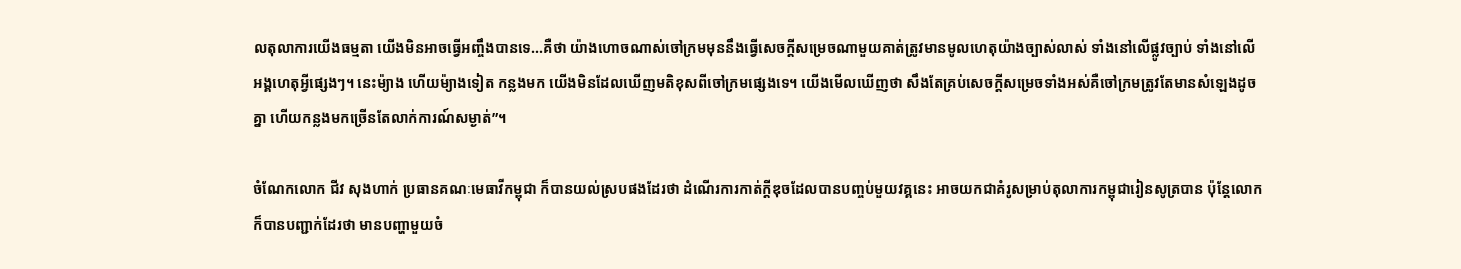លតុលាការយើងធម្មតា យើងមិនអាចធ្វើអញ្ចឹងបានទេ...គឺថា យ៉ាងហោចណាស់ចៅក្រមមុននឹងធ្វើសេចក្តីសម្រេចណាមួយគាត់ត្រូវមានមូលហេតុយ៉ាងច្បាស់លាស់ ទាំងនៅលើផ្លូវច្បាប់ ទាំងនៅលើអង្គហេតុអ្វីផ្សេងៗ។ នេះម៉្យាង ហើយម៉្យាងទៀត កន្លងមក យើងមិនដែលឃើញមតិខុសពីចៅក្រមផ្សេងទេ។ យើងមើលឃើញថា សឹងតែគ្រប់សេចក្តីសម្រេចទាំងអស់គឺចៅក្រមត្រូវតែមានសំឡេងដូចគ្នា ហើយកន្លងមកច្រើនតែលាក់ការណ៍សម្ងាត់”។

ចំណែកលោក ជីវ សុងហាក់ ប្រធានគណៈមេធាវីកម្ពុជា ក៏បានយល់ស្របផងដែរថា ដំណើរការកាត់ក្តីឌុចដែលបានបញ្ចប់មួយវគ្គនេះ អាចយកជាគំរូសម្រាប់តុលាការកម្ពុជារៀនសូត្របាន ប៉ុន្តែលោកក៏បានបញ្ជាក់ដែរថា មានបញ្ហាមួយចំ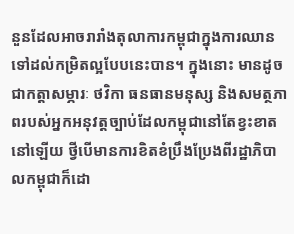នួនដែលអាចរារាំងតុលាការកម្ពុជាក្នុងការឈានទៅដល់កម្រិតល្អបែបនេះបាន។ ក្នុងនោះ មានដូចជាកត្តាសម្ភារៈ ថវិកា ធនធានមនុស្ស និងសមត្ថភាពរបស់អ្នកអនុវត្តច្បាប់ដែលកម្ពុជានៅតែខ្វះខាតនៅឡើយ ថ្វីបើមានការខិតខំប្រឹងប្រែងពីរដ្ឋាភិបាលកម្ពុជាក៏ដោ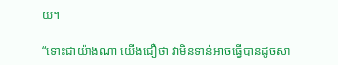យ។

“ទោះជាយ៉ាងណា យើងជឿថា វាមិនទាន់អាចធ្វើបានដូចសា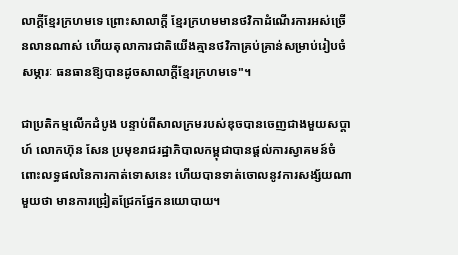លាក្តីខ្មែរក្រហមទេ ព្រោះសាលាក្តី ខ្មែរក្រហមមានថវិកាដំណើរការអស់ច្រើនលានណាស់ ហើយតុលាការជាតិយើងគ្មានថវិកាគ្រប់គ្រាន់សម្រាប់រៀបចំសម្ភារៈ ធនធានឱ្យបានដូចសាលាក្តីខ្មែរក្រហមទេ"។

ជាប្រតិកម្មលើកដំបូង បន្ទាប់ពីសាលក្រមរបស់ឌុចបានចេញជាងមួយសប្តាហ៍ លោកហ៊ុន សែន ប្រមុខរាជរដ្ឋាភិបាលកម្ពុជាបានផ្តល់ការស្វាគមន៍ចំពោះលទ្ធផលនៃការកាត់ទោសនេះ ហើយបានទាត់ចោលនូវការសង្ស័យណាមួយថា មានការជ្រៀតជ្រែកផ្នែកនយោបាយ។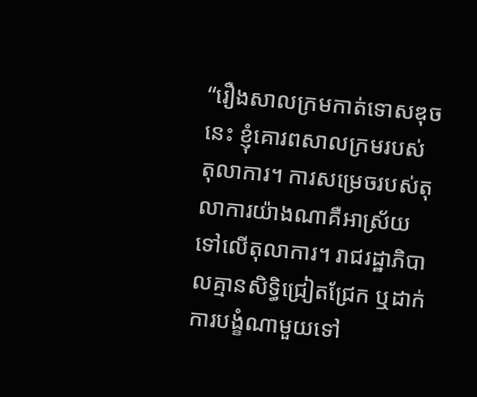“រឿងសាលក្រមកាត់ទោសឌុចនេះ ខ្ញុំគោរពសាលក្រមរបស់តុលាការ។ ការសម្រេចរបស់តុលាការយ៉ាងណាគឺអាស្រ័យទៅលើតុលាការ។ រាជរដ្ឋាភិបាលគ្មានសិទ្ធិជ្រៀតជ្រែក ឬដាក់ការបង្ខំណាមួយទៅ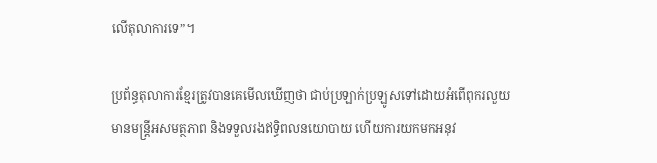លើតុលាការទេ”។

ប្រព័ន្ធតុលាការខ្មែរត្រូវបានគេមើលឃើញថា ជាប់ប្រឡាក់ប្រឡូសទៅដោយអំពើពុករលួយ មានមន្ត្រីអសមត្ថភាព និងទទួលរងឥទ្ធិពលនយោបាយ ហើយការយកមកអនុវ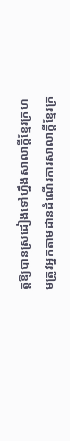ត្តឱ្យបានស្រដៀងទៅហ្នឹងសាលាក្តីខ្មែរក្រហមត្រូវអ្នកតាមដានដំណើរការសាលាក្តីខ្មែរក្រ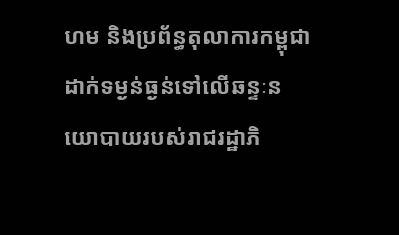ហម និងប្រព័ន្ធតុលាការកម្ពុជាដាក់ទម្ងន់ធ្ងន់ទៅលើឆន្ទៈនយោបាយរបស់រាជរដ្ឋាភិ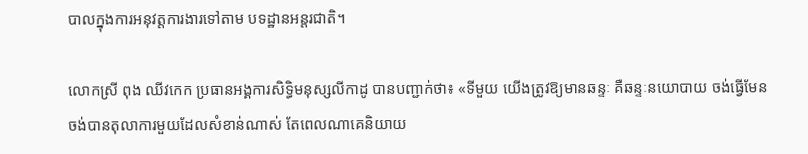បាលក្នុងការអនុវត្តការងារទៅតាម បទដ្ឋានអន្តរជាតិ។

លោកស្រី ពុង ឈីវកេក ប្រធានអង្គការសិទ្ធិមនុស្សលីកាដូ បានបញ្ជាក់ថា៖ «ទីមួយ យើងត្រូវឱ្យមានឆន្ទៈ គឺឆន្ទៈនយោបាយ ចង់ធ្វើមែន ចង់បានតុលាការមួយដែលសំខាន់ណាស់ តែពេលណាគេនិយាយ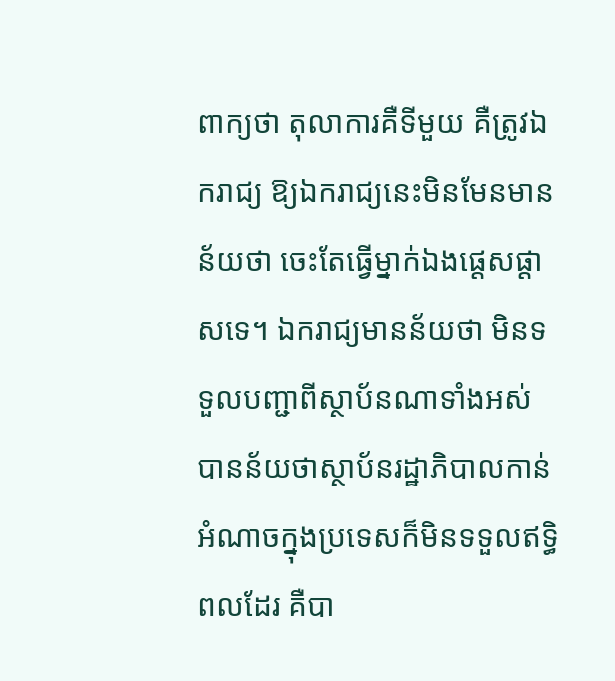ពាក្យថា តុលាការគឺទីមួយ គឺត្រូវឯករាជ្យ ឱ្យឯករាជ្យនេះមិនមែនមានន័យថា ចេះតែធ្វើម្នាក់ឯងផ្តេសផ្តាសទេ។ ឯករាជ្យមានន័យថា មិនទទួលបញ្ជាពីស្ថាប័នណាទាំងអស់  បានន័យថាស្ថាប័នរដ្ឋាភិបាលកាន់អំណាចក្នុងប្រទេសក៏មិនទទួលឥទ្ធិពលដែរ គឺបា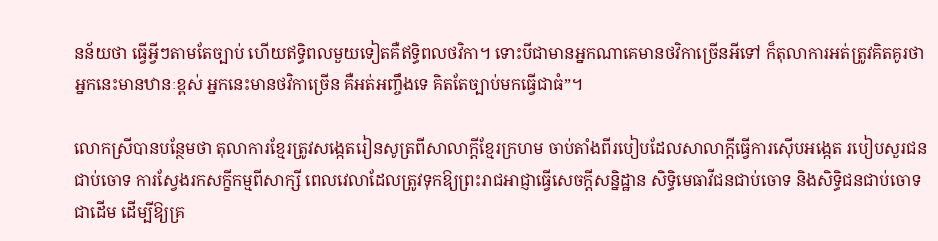នន័យថា ធ្វើអ្វីៗតាមតែច្បាប់ ហើយឥទ្ធិពលមួយទៀតគឺឥទ្ធិពលថវិកា។ ទោះបីជាមានអ្នកណាគេមានថវិកាច្រើនអីទៅ ក៏តុលាការអត់ត្រូវគិតគូរថា អ្នកនេះមានឋានៈខ្ពស់ អ្នកនេះមានថវិកាច្រើន គឺអត់អញ្ចឹងទេ គិតតែច្បាប់មកធ្វើជាធំ”។

លោកស្រីបានបន្ថែមថា តុលាការខ្មែរត្រូវសង្កេតរៀនសូត្រពីសាលាក្តីខ្មែរក្រហម ចាប់តាំងពីរបៀបដែលសាលាក្តីធ្វើការស៊ើបអង្កេត របៀបសួរជនជាប់ចោទ ការស្វែងរកសក្ខីកម្មពីសាក្សី ពេលវេលាដែលត្រូវទុកឱ្យព្រះរាជអាជ្ញាធ្វើសេចក្តីសន្និដ្ឋាន សិទ្ធិមេធាវីជនជាប់ចោទ និងសិទ្ធិជនជាប់ចោទជាដើម ដើម្បីឱ្យគ្រ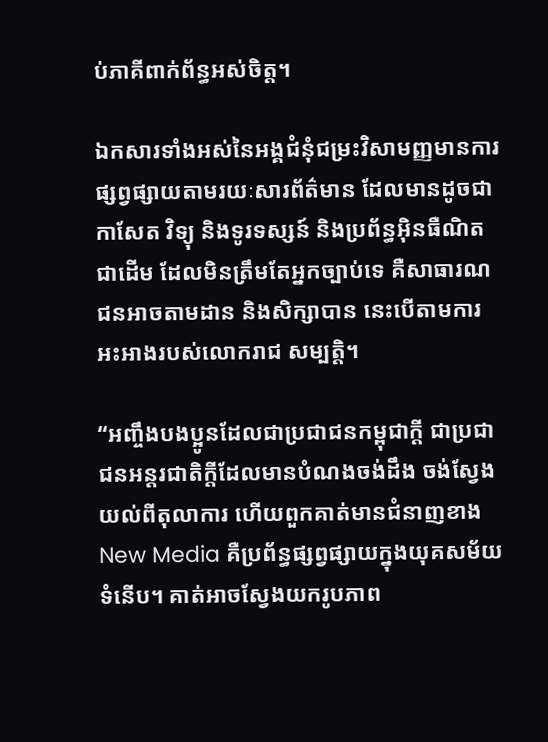ប់ភាគីពាក់ព័ន្ធអស់ចិត្ត។

ឯកសារទាំងអស់នៃអង្គជំនុំជម្រះវិសាមញ្ញមានការផ្សព្វផ្សាយតាមរយៈសារព័ត៌មាន ដែលមានដូចជាកាសែត វិទ្យុ និងទូរទស្សន៍ និងប្រព័ន្ធអ៊ិនធឺណិតជាដើម ដែលមិនត្រឹមតែអ្នកច្បាប់ទេ គឺសាធារណជនអាចតាមដាន និងសិក្សាបាន នេះបើតាមការអះអាងរបស់លោករាជ សម្បត្តិ។

“អញ្ចឹងបងប្អូនដែលជាប្រជាជនកម្ពុជាក្តី ជាប្រជាជនអន្តរជាតិក្តីដែលមានបំណងចង់ដឹង ចង់ស្វែងយល់ពីតុលាការ ហើយពួកគាត់មានជំនាញខាងNew Media គឺប្រព័ន្ធផ្សព្វផ្សាយក្នុងយុគសម័យទំនើប។ គាត់អាចស្វែងយករូបភាព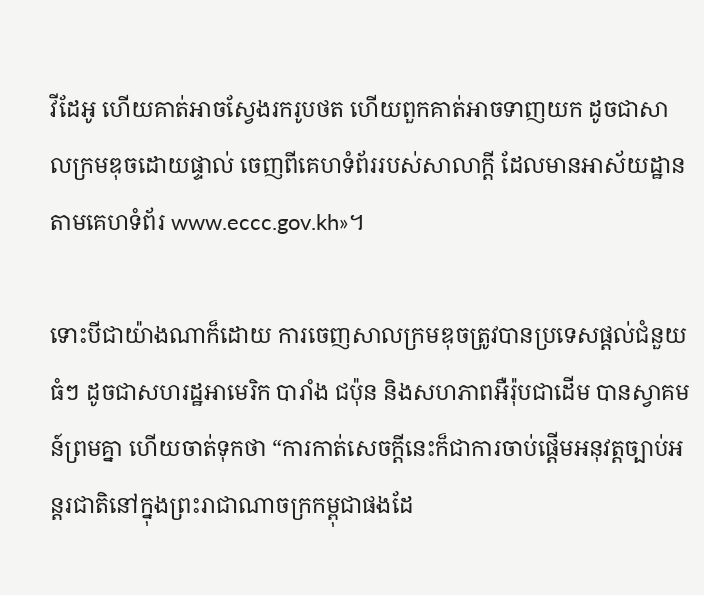វីដែអូ ហើយគាត់អាចស្វែងរករូបថត ហើយពួកគាត់អាចទាញយក ដូចជាសាលក្រមឌុចដោយផ្ទាល់ ចេញពីគេហទំព័ររបស់សាលាក្តី ដែលមានអាស័យដ្ឋានតាមគេហទំព័រ www.eccc.gov.kh»។

ទោះបីជាយ៉ាងណាក៏ដោយ ការចេញសាលក្រមឌុចត្រូវបានប្រទេសផ្តល់ជំនួយធំៗ ដូចជាសហរដ្ឋអាមេរិក បារាំង ជប៉ុន និងសហភាពអឺរ៉ុបជាដើម បានស្វាគមន៍ព្រមគ្នា ហើយចាត់ទុកថា “ការកាត់សេចក្តីនេះក៏ជាការចាប់ផ្តើមអនុវត្តច្បាប់អន្តរជាតិនៅក្នុងព្រះរាជាណាចក្រកម្ពុជាផងដែ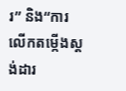រ” និង“ការលើកតម្កើងស្តង់ដារ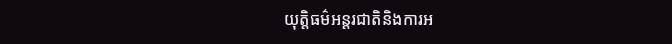យុត្តិធម៌អន្តរជាតិនិងការអ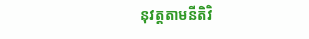នុវត្តតាមនីតិវិ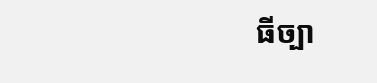ធីច្បា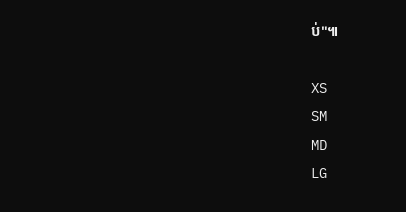ប់"៕

XS
SM
MD
LG